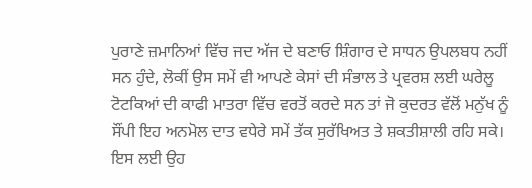ਪੁਰਾਣੇ ਜ਼ਮਾਨਿਆਂ ਵਿੱਚ ਜਦ ਅੱਜ ਦੇ ਬਣਾਓ ਸ਼ਿੰਗਾਰ ਦੇ ਸਾਧਨ ਉਪਲਬਧ ਨਹੀਂ ਸਨ ਹੁੰਦੇ, ਲੋਕੀਂ ਉਸ ਸਮੇਂ ਵੀ ਆਪਣੇ ਕੇਸਾਂ ਦੀ ਸੰਭਾਲ ਤੇ ਪ੍ਰਵਰਸ਼ ਲਈ ਘਰੇਲੂ ਟੋਟਕਿਆਂ ਦੀ ਕਾਫੀ ਮਾਤਰਾ ਵਿੱਚ ਵਰਤੋਂ ਕਰਦੇ ਸਨ ਤਾਂ ਜੋ ਕੁਦਰਤ ਵੱਲੋਂ ਮਨੁੱਖ ਨੂੰ ਸੌਂਪੀ ਇਹ ਅਨਮੋਲ ਦਾਤ ਵਧੇਰੇ ਸਮੇਂ ਤੱਕ ਸੁਰੱਖਿਅਤ ਤੇ ਸ਼ਕਤੀਸ਼ਾਲੀ ਰਹਿ ਸਕੇ। ਇਸ ਲਈ ਉਹ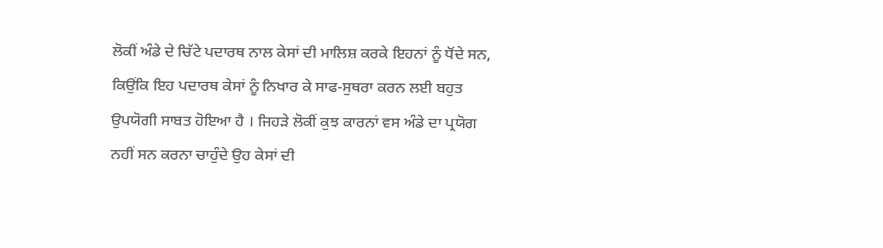ਲੋਕੀਂ ਅੰਡੇ ਦੇ ਚਿੱਟੇ ਪਦਾਰਥ ਨਾਲ ਕੇਸਾਂ ਦੀ ਮਾਲਿਸ਼ ਕਰਕੇ ਇਹਨਾਂ ਨੂੰ ਧੋਂਦੇ ਸਨ, ਕਿਉਂਕਿ ਇਹ ਪਦਾਰਥ ਕੇਸਾਂ ਨੂੰ ਨਿਖਾਰ ਕੇ ਸਾਫ-ਸੁਥਰਾ ਕਰਨ ਲਈ ਬਹੁਤ ਉਪਯੋਗੀ ਸਾਬਤ ਹੋਇਆ ਹੈ । ਜਿਹੜੇ ਲੋਕੀਂ ਕੁਝ ਕਾਰਨਾਂ ਵਸ ਅੰਡੇ ਦਾ ਪ੍ਰਯੋਗ ਨਹੀਂ ਸਨ ਕਰਨਾ ਚਾਹੁੰਦੇ ਉਹ ਕੇਸਾਂ ਦੀ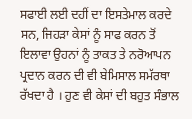ਸਫਾਈ ਲਈ ਦਹੀਂ ਦਾ ਇਸਤੇਮਾਲ ਕਰਦੇ ਸਨ, ਜਿਹੜਾ ਕੇਸਾਂ ਨੂੰ ਸਾਫ ਕਰਨ ਤੋਂ ਇਲਾਵਾ ਉਹਨਾਂ ਨੂੰ ਤਾਕਤ ਤੇ ਨਰੋਆਪਨ ਪ੍ਰਦਾਨ ਕਰਨ ਦੀ ਵੀ ਬੇਮਿਸਾਲ ਸਮੱਰਥਾ ਰੱਖਦਾ ਹੈ । ਹੁਣ ਵੀ ਕੇਸਾਂ ਦੀ ਬਹੁਤ ਸੰਭਾਲ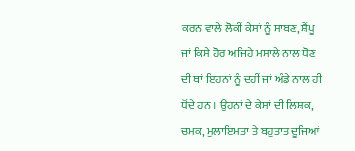ਕਰਨ ਵਾਲੇ ਲੋਕੀਂ ਕੇਸਾਂ ਨੂੰ ਸਾਬਣ, ਸ਼ੈਂਪੂ ਜਾਂ ਕਿਸੇ ਹੋਰ ਅਜਿਹੇ ਮਸਾਲੇ ਨਾਲ ਧੋਣ ਦੀ ਥਾਂ ਇਹਨਾਂ ਨੂੰ ਦਹੀਂ ਜਾਂ ਅੰਡੇ ਨਾਲ ਹੀ ਧੋਂਦੇ ਹਨ । ਉਹਨਾਂ ਦੇ ਕੇਸਾਂ ਦੀ ਲਿਸ਼ਕ, ਚਮਕ, ਮੁਲਾਇਮਤਾ ਤੇ ਬਹੁਤਾਤ ਦੂਜਿਆਂ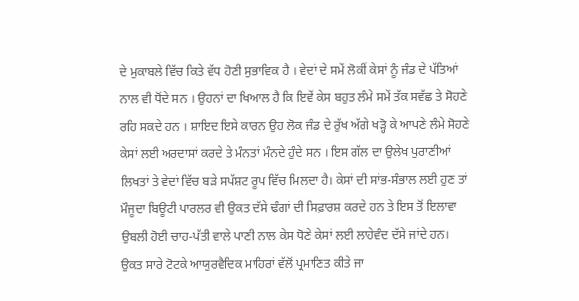ਦੇ ਮੁਕਾਬਲੇ ਵਿੱਚ ਕਿਤੇ ਵੱਧ ਹੋਣੀ ਸੁਭਾਵਿਕ ਹੈ । ਵੇਦਾਂ ਦੇ ਸਮੇਂ ਲੋਕੀਂ ਕੇਸਾਂ ਨੂੰ ਜੰਡ ਦੇ ਪੱਤਿਆਂ ਨਾਲ ਵੀ ਧੋਂਦੇ ਸਨ । ਉਹਨਾਂ ਦਾ ਖਿਆਲ ਹੈ ਕਿ ਇਵੇਂ ਕੇਸ ਬਹੁਤ ਲੰਮੇ ਸਮੇਂ ਤੱਕ ਸਵੱਛ ਤੇ ਸੋਹਣੇ ਰਹਿ ਸਕਦੇ ਹਨ । ਸ਼ਾਇਦ ਇਸੇ ਕਾਰਨ ਉਹ ਲੋਕ ਜੰਡ ਦੇ ਰੁੱਖ ਅੱਗੇ ਖੜ੍ਹੋ ਕੇ ਆਪਣੇ ਲੰਮੇ ਸੋਹਣੇ ਕੇਸਾਂ ਲਈ ਅਰਦਾਸਾਂ ਕਰਦੇ ਤੇ ਮੰਨਤਾਂ ਮੰਨਦੇ ਹੁੰਦੇ ਸਨ । ਇਸ ਗੱਲ ਦਾ ਉਲੇਖ ਪੁਰਾਣੀਆਂ ਲਿਖਤਾਂ ਤੇ ਵੇਦਾਂ ਵਿੱਚ ਬੜੇ ਸਪੱਸ਼ਟ ਰੂਪ ਵਿੱਚ ਮਿਲਦਾ ਹੈ। ਕੇਸਾਂ ਦੀ ਸਾਂਭ-ਸੰਭਾਲ ਲਈ ਹੁਣ ਤਾਂ ਮੌਜੂਦਾ ਬਿਊਟੀ ਪਾਰਲਰ ਵੀ ਉਕਤ ਦੱਸੇ ਢੰਗਾਂ ਦੀ ਸਿਫ਼ਾਰਸ਼ ਕਰਦੇ ਹਨ ਤੇ ਇਸ ਤੋਂ ਇਲਾਵਾ ਉਬਲੀ ਹੋਈ ਚਾਹ-ਪੱਤੀ ਵਾਲੇ ਪਾਣੀ ਨਾਲ ਕੇਸ ਧੋਣੇ ਕੇਸਾਂ ਲਈ ਲਾਹੇਵੰਦ ਦੱਸੇ ਜਾਂਦੇ ਹਨ। ਉਕਤ ਸਾਰੇ ਟੋਟਕੇ ਆਯੁਰਵੈਦਿਕ ਮਾਹਿਰਾਂ ਵੱਲੋਂ ਪ੍ਰਮਾਣਿਤ ਕੀਤੇ ਜਾ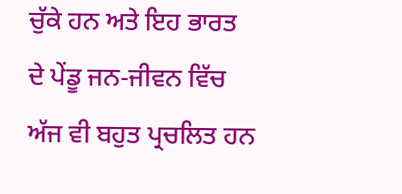ਚੁੱਕੇ ਹਨ ਅਤੇ ਇਹ ਭਾਰਤ ਦੇ ਪੇਂਡੂ ਜਨ-ਜੀਵਨ ਵਿੱਚ ਅੱਜ ਵੀ ਬਹੁਤ ਪ੍ਰਚਲਿਤ ਹਨ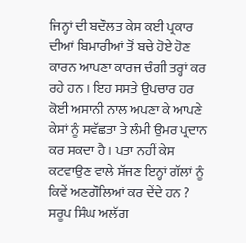ਜਿਨ੍ਹਾਂ ਦੀ ਬਦੌਲਤ ਕੇਸ ਕਈ ਪ੍ਰਕਾਰ ਦੀਆਂ ਬਿਮਾਰੀਆਂ ਤੋਂ ਬਚੇ ਹੋਏ ਹੋਣ ਕਾਰਨ ਆਪਣਾ ਕਾਰਜ ਚੰਗੀ ਤਰ੍ਹਾਂ ਕਰ ਰਹੇ ਹਨ । ਇਹ ਸਸਤੇ ਉਪਚਾਰ ਹਰ ਕੋਈ ਅਸਾਨੀ ਨਾਲ ਅਪਣਾ ਕੇ ਆਪਣੇ ਕੇਸਾਂ ਨੂੰ ਸਵੱਛਤਾ ਤੇ ਲੰਮੀ ਉਮਰ ਪ੍ਰਦਾਨ ਕਰ ਸਕਦਾ ਹੈ । ਪਤਾ ਨਹੀਂ ਕੇਸ ਕਟਵਾਉਣ ਵਾਲੇ ਸੱਜਣ ਇਨ੍ਹਾਂ ਗੱਲਾਂ ਨੂੰ ਕਿਵੇਂ ਅਣਗੌਲਿਆਂ ਕਰ ਦੇਂਦੇ ਹਨ ?
ਸਰੂਪ ਸਿੰਘ ਅਲੱਗ